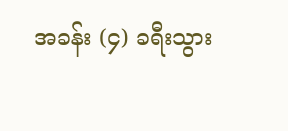အခန်း (၄) ခရီးသွား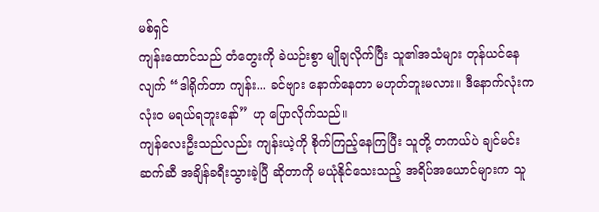မစ်ရှင်
ကျန်းထောင်သည် တံတွေးကို ခဲယဉ်းစွာ မျိုချလိုက်ပြီး သူ၏အသံများ တုန်ယင်နေလျက် “ဒါရိုက်တာ ကျန်း... ခင်ဗျား နောက်နေတာ မဟုတ်ဘူးမလား။ ဒီနောက်လုံးက လုံးဝ မရယ်ရဘူးနော်” ဟု ပြောလိုက်သည်။
ကျန်လေးဦးသည်လည်း ကျန်းယဲ့ကို စိုက်ကြည့်နေကြပြီး သူတို့ တကယ်ပဲ ချင်မင်းဆက်ဆီ အချိန်ခရီးသွားခဲ့ပြီ ဆိုတာကို မယုံနိုင်သေးသည့် အရိပ်အယောင်များက သူ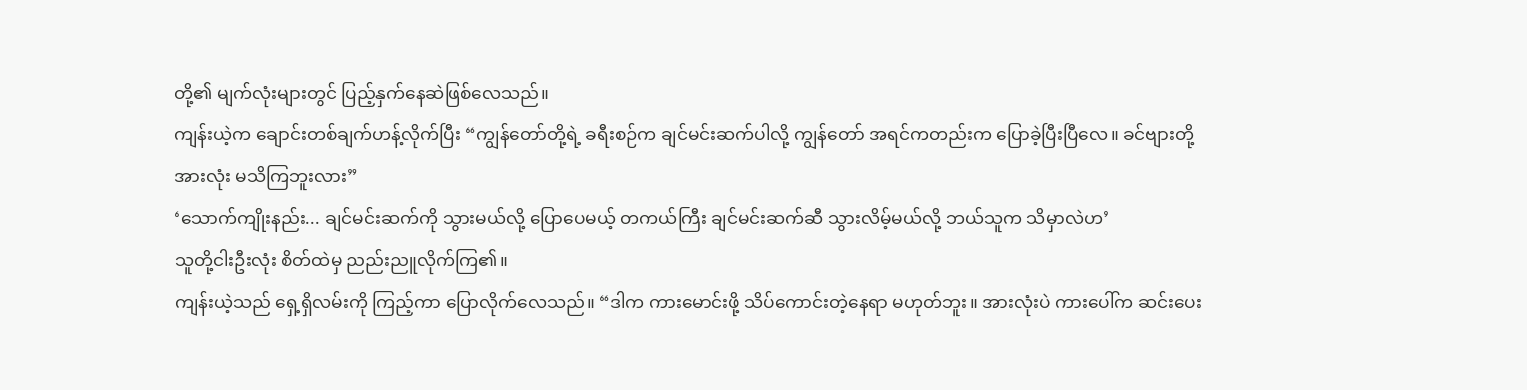တို့၏ မျက်လုံးများတွင် ပြည့်နှက်နေဆဲဖြစ်လေသည်။
ကျန်းယဲ့က ချောင်းတစ်ချက်ဟန့်လိုက်ပြီး “ကျွန်တော်တို့ရဲ့ ခရီးစဉ်က ချင်မင်းဆက်ပါလို့ ကျွန်တော် အရင်ကတည်းက ပြောခဲ့ပြီးပြီလေ။ ခင်ဗျားတို့ အားလုံး မသိကြဘူးလား”
‘သောက်ကျိုးနည်း... ချင်မင်းဆက်ကို သွားမယ်လို့ ပြောပေမယ့် တကယ်ကြီး ချင်မင်းဆက်ဆီ သွားလိမ့်မယ်လို့ ဘယ်သူက သိမှာလဲဟ’
သူတို့ငါးဦးလုံး စိတ်ထဲမှ ညည်းညူလိုက်ကြ၏။
ကျန်းယဲ့သည် ရှေ့ရှိလမ်းကို ကြည့်ကာ ပြောလိုက်လေသည်။ “ဒါက ကားမောင်းဖို့ သိပ်ကောင်းတဲ့နေရာ မဟုတ်ဘူး။ အားလုံးပဲ ကားပေါ်က ဆင်းပေး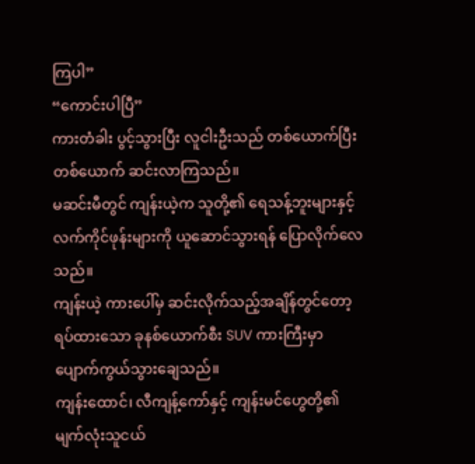ကြပါ”
“ကောင်းပါပြီ”
ကားတံခါး ပွင့်သွားပြီး လူငါးဦးသည် တစ်ယောက်ပြီးတစ်ယောက် ဆင်းလာကြသည်။
မဆင်းမီတွင် ကျန်းယဲ့က သူတို့၏ ရေသန့်ဘူးများနှင့် လက်ကိုင်ဖုန်းများကို ယူဆောင်သွားရန် ပြောလိုက်လေသည်။
ကျန်းယဲ့ ကားပေါ်မှ ဆင်းလိုက်သည့်အချိန်တွင်တော့ ရပ်ထားသော ခုနစ်ယောက်စီး SUV ကားကြီးမှာ ပျောက်ကွယ်သွားချေသည်။
ကျန်းထောင်၊ လီကျန့်ကော်နှင့် ကျန်းမင်ဟွေတို့၏ မျက်လုံးသူငယ်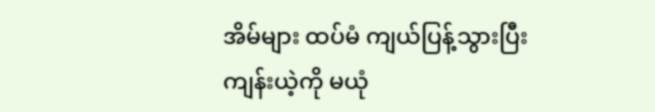အိမ်များ ထပ်မံ ကျယ်ပြန့်သွားပြီး ကျန်းယဲ့ကို မယုံ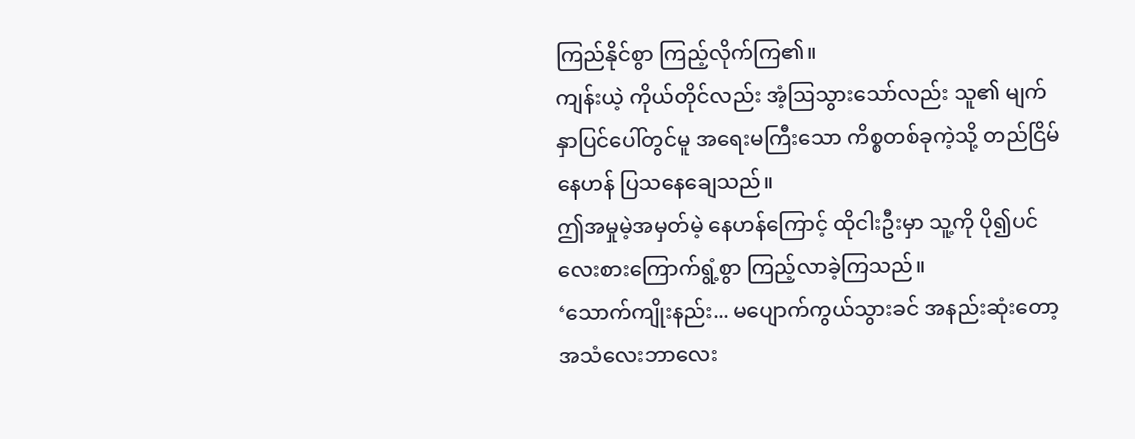ကြည်နိုင်စွာ ကြည့်လိုက်ကြ၏။
ကျန်းယဲ့ ကိုယ်တိုင်လည်း အံ့ဩသွားသော်လည်း သူ၏ မျက်နှာပြင်ပေါ်တွင်မူ အရေးမကြီးသော ကိစ္စတစ်ခုကဲ့သို့ တည်ငြိမ်နေဟန် ပြသနေချေသည်။
ဤအမှုမဲ့အမှတ်မဲ့ နေဟန်ကြောင့် ထိုငါးဦးမှာ သူ့ကို ပို၍ပင် လေးစားကြောက်ရွံ့စွာ ကြည့်လာခဲ့ကြသည်။
‘သောက်ကျိုးနည်း... မပျောက်ကွယ်သွားခင် အနည်းဆုံးတော့ အသံလေးဘာလေး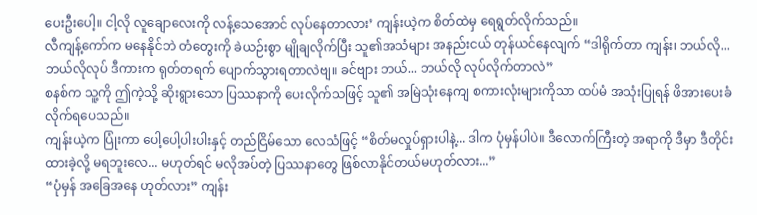ပေးဦးပေါ့။ ငါ့လို လူချောလေးကို လန့်သေအောင် လုပ်နေတာလား’ ကျန်းယဲ့က စိတ်ထဲမှ ရေရွတ်လိုက်သည်။
လီကျန့်ကော်က မနေနိုင်ဘဲ တံတွေးကို ခဲယဉ်းစွာ မျိုချလိုက်ပြီး သူ၏အသံများ အနည်းငယ် တုန်ယင်နေလျက် “ဒါရိုက်တာ ကျန်း၊ ဘယ်လို... ဘယ်လိုလုပ် ဒီကားက ရုတ်တရက် ပျောက်သွားရတာလဲဗျ။ ခင်ဗျား ဘယ်... ဘယ်လို လုပ်လိုက်တာလဲ”
စနစ်က သူ့ကို ဤကဲ့သို့ ဆိုးရွားသော ပြဿနာကို ပေးလိုက်သဖြင့် သူ၏ အမြဲသုံးနေကျ စကားလုံးများကိုသာ ထပ်မံ အသုံးပြုရန် ဖိအားပေးခံလိုက်ရပေသည်။
ကျန်းယဲ့က ပြုံးကာ ပေါ့ပေါ့ပါးပါးနှင့် တည်ငြိမ်သော လေသံဖြင့် “စိတ်မလှုပ်ရှားပါနဲ့... ဒါက ပုံမှန်ပါပဲ။ ဒီလောက်ကြီးတဲ့ အရာကို ဒီမှာ ဒီတိုင်းထားခဲ့လို့ မရဘူးလေ... မဟုတ်ရင် မလိုအပ်တဲ့ ပြဿနာတွေ ဖြစ်လာနိုင်တယ်မဟုတ်လား...”
“ပုံမှန် အခြေအနေ ဟုတ်လား” ကျန်း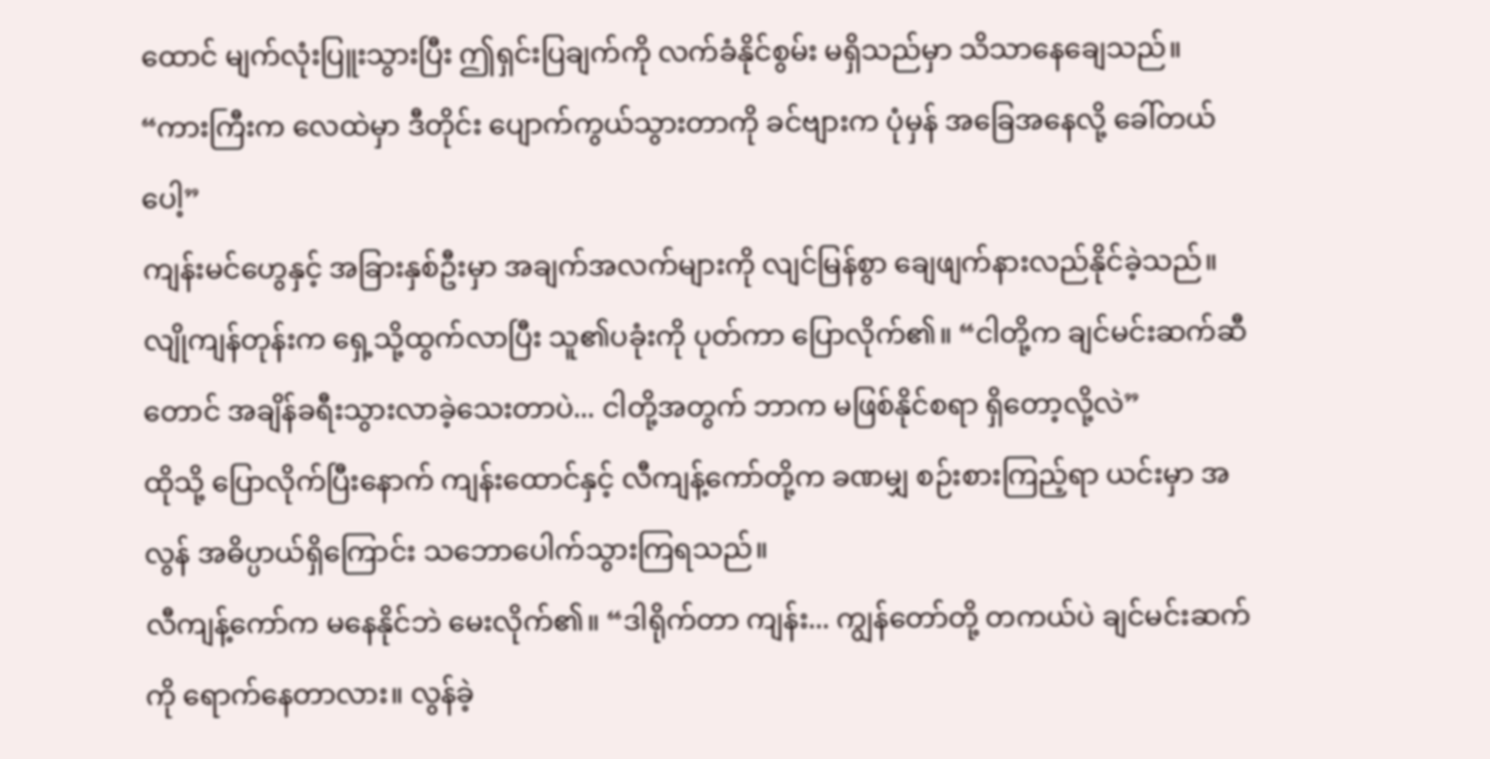ထောင် မျက်လုံးပြူးသွားပြီး ဤရှင်းပြချက်ကို လက်ခံနိုင်စွမ်း မရှိသည်မှာ သိသာနေချေသည်။ “ကားကြီးက လေထဲမှာ ဒီတိုင်း ပျောက်ကွယ်သွားတာကို ခင်ဗျားက ပုံမှန် အခြေအနေလို့ ခေါ်တယ်ပေါ့”
ကျန်းမင်ဟွေနှင့် အခြားနှစ်ဦးမှာ အချက်အလက်များကို လျင်မြန်စွာ ချေဖျက်နားလည်နိုင်ခဲ့သည်။
လျိုကျန်တုန်းက ရှေ့သို့ထွက်လာပြီး သူ၏ပခုံးကို ပုတ်ကာ ပြောလိုက်၏။ “ငါတို့က ချင်မင်းဆက်ဆီတောင် အချိန်ခရီးသွားလာခဲ့သေးတာပဲ... ငါတို့အတွက် ဘာက မဖြစ်နိုင်စရာ ရှိတော့လို့လဲ”
ထိုသို့ ပြောလိုက်ပြီးနောက် ကျန်းထောင်နှင့် လီကျန့်ကော်တို့က ခဏမျှ စဉ်းစားကြည့်ရာ ယင်းမှာ အလွန် အဓိပ္ပာယ်ရှိကြောင်း သဘောပေါက်သွားကြရသည်။
လီကျန့်ကော်က မနေနိုင်ဘဲ မေးလိုက်၏။ “ဒါရိုက်တာ ကျန်း... ကျွန်တော်တို့ တကယ်ပဲ ချင်မင်းဆက်ကို ရောက်နေတာလား။ လွန်ခဲ့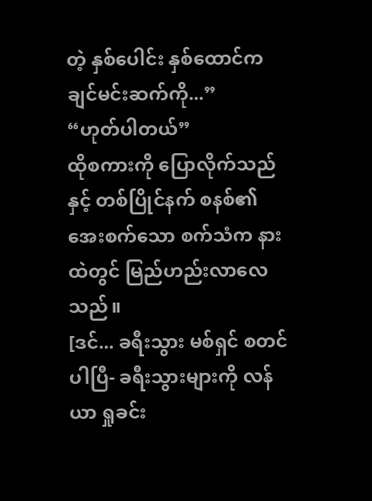တဲ့ နှစ်ပေါင်း နှစ်ထောင်က ချင်မင်းဆက်ကို...”
“ဟုတ်ပါတယ်”
ထိုစကားကို ပြောလိုက်သည်နှင့် တစ်ပြိုင်နက် စနစ်၏ အေးစက်သော စက်သံက နားထဲတွင် မြည်ဟည်းလာလေသည်။
[ဒင်... ခရီးသွား မစ်ရှင် စတင်ပါပြီ- ခရီးသွားများကို လန်ယာ ရှုခင်း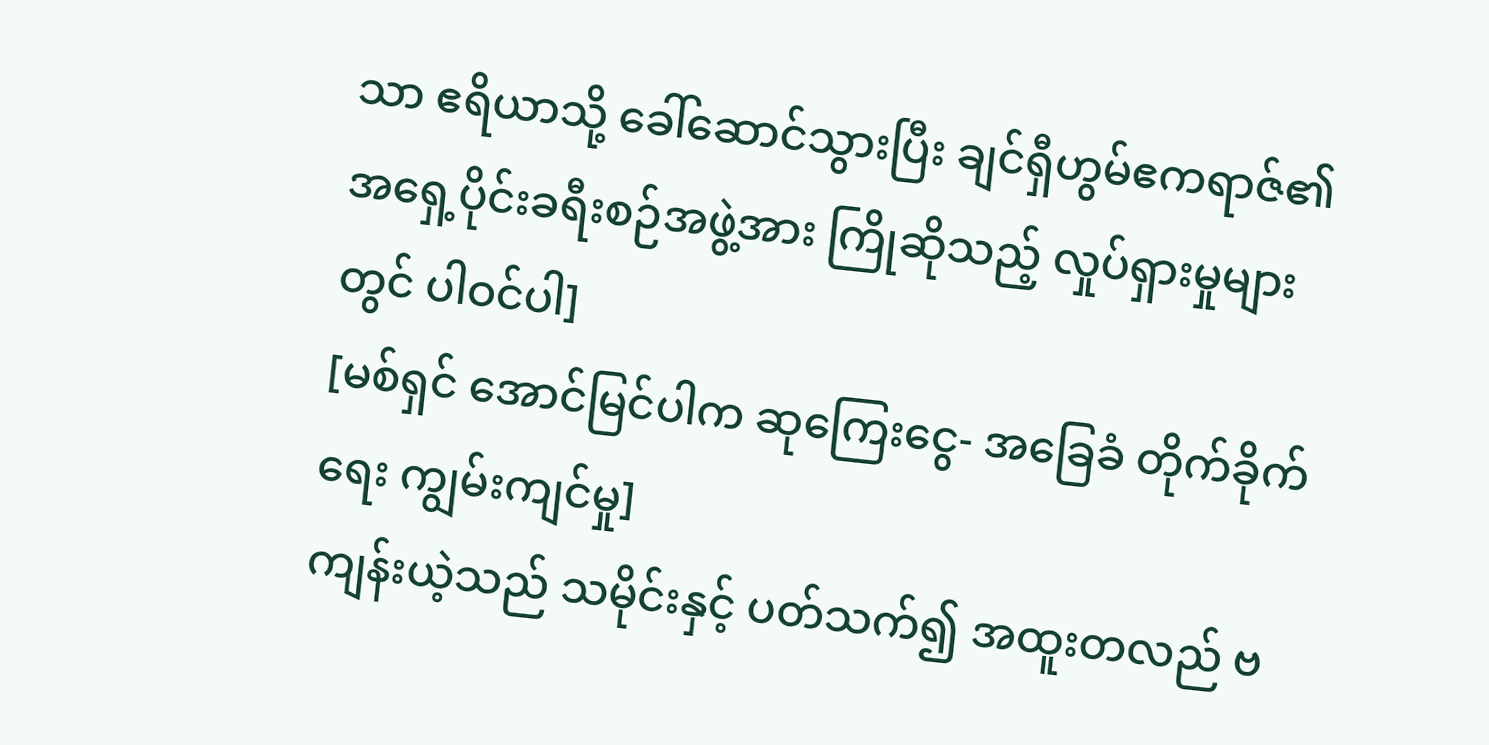သာ ဧရိယာသို့ ခေါ်ဆောင်သွားပြီး ချင်ရှီဟွမ်ဧကရာဇ်၏ အရှေ့ပိုင်းခရီးစဉ်အဖွဲ့အား ကြိုဆိုသည့် လှုပ်ရှားမှုများတွင် ပါဝင်ပါ]
[မစ်ရှင် အောင်မြင်ပါက ဆုကြေးငွေ- အခြေခံ တိုက်ခိုက်ရေး ကျွမ်းကျင်မှု]
ကျန်းယဲ့သည် သမိုင်းနှင့် ပတ်သက်၍ အထူးတလည် ဗ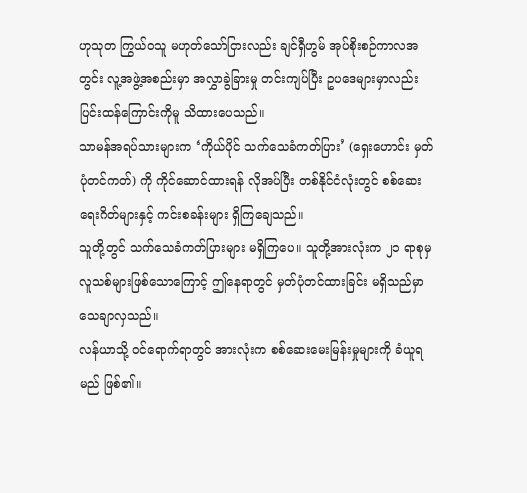ဟုသုတ ကြွယ်ဝသူ မဟုတ်သော်ငြားလည်း ချင်ရှီဟွမ် အုပ်စိုးစဉ်ကာလအတွင်း လူ့အဖွဲ့အစည်းမှာ အလွှာခွဲခြားမှု တင်းကျပ်ပြီး ဥပဒေများမှာလည်း ပြင်းထန်ကြောင်းကိုမူ သိထားပေသည်။
သာမန်အရပ်သားများက ‘ကိုယ်ပိုင် သက်သေခံကတ်ပြား’ (ရှေးဟောင်း မှတ်ပုံတင်ကတ်) ကို ကိုင်ဆောင်ထားရန် လိုအပ်ပြီး တစ်နိုင်ငံလုံးတွင် စစ်ဆေးရေးဂိတ်များနှင့် ကင်းစခန်းများ ရှိကြချေသည်။
သူတို့တွင် သက်သေခံကတ်ပြားများ မရှိကြပေ။ သူတို့အားလုံးက ၂၁ ရာစုမှ လူသစ်များဖြစ်သောကြောင့် ဤနေရာတွင် မှတ်ပုံတင်ထားခြင်း မရှိသည်မှာ သေချာလှသည်။
လန်ယာသို့ ဝင်ရောက်ရာတွင် အားလုံးက စစ်ဆေးမေးမြန်းမှုများကို ခံယူရမည် ဖြစ်၏။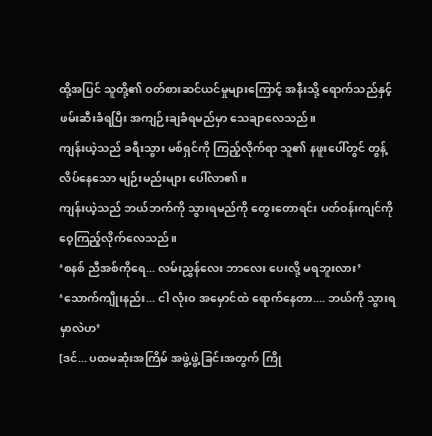ထို့အပြင် သူတို့၏ ဝတ်စားဆင်ယင်မှုများကြောင့် အနီးသို့ ရောက်သည်နှင့် ဖမ်းဆီးခံရပြီး အကျဉ်းချခံရမည်မှာ သေချာလေသည်။
ကျန်းယဲ့သည် ခရီးသွား မစ်ရှင်ကို ကြည့်လိုက်ရာ သူ၏ နဖူးပေါ်တွင် တွန့်လိပ်နေသော မျဉ်းမည်းများ ပေါ်လာ၏။
ကျန်းယဲ့သည် ဘယ်ဘက်ကို သွားရမည်ကို တွေးတောရင်း ပတ်ဝန်းကျင်ကို ဝေ့ကြည့်လိုက်လေသည်။
‘စနစ် ညီအစ်ကိုရေ... လမ်းညွှန်လေး ဘာလေး ပေးလို့ မရဘူးလား’
‘သောက်ကျိုးနည်း... ငါ လုံးဝ အမှောင်ထဲ ရောက်နေတာ.... ဘယ်ကို သွားရမှာလဲဟ’
[ဒင်... ပထမဆုံးအကြိမ် အဖွဲ့ဖွဲ့ခြင်းအတွက် ကြို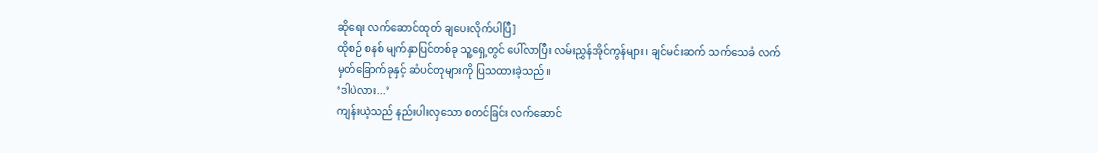ဆိုရေး လက်ဆောင်ထုတ် ချပေးလိုက်ပါပြီ]
ထိုစဉ် စနစ် မျက်နှာပြင်တစ်ခု သူ့ရှေ့တွင် ပေါ်လာပြီး လမ်းညွှန်အိုင်ကွန်များ၊ ချင်မင်းဆက် သက်သေခံ လက်မှတ်ခြောက်ခုနှင့် ဆံပင်တုများကို ပြသထားခဲ့သည်။
‘ဒါပဲလား...’
ကျန်းယဲ့သည် နည်းပါးလှသော စတင်ခြင်း လက်ဆောင်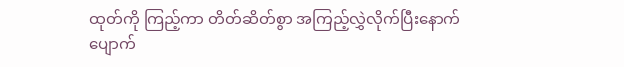ထုတ်ကို ကြည့်ကာ တိတ်ဆိတ်စွာ အကြည့်လွှဲလိုက်ပြီးနောက် ပျောက်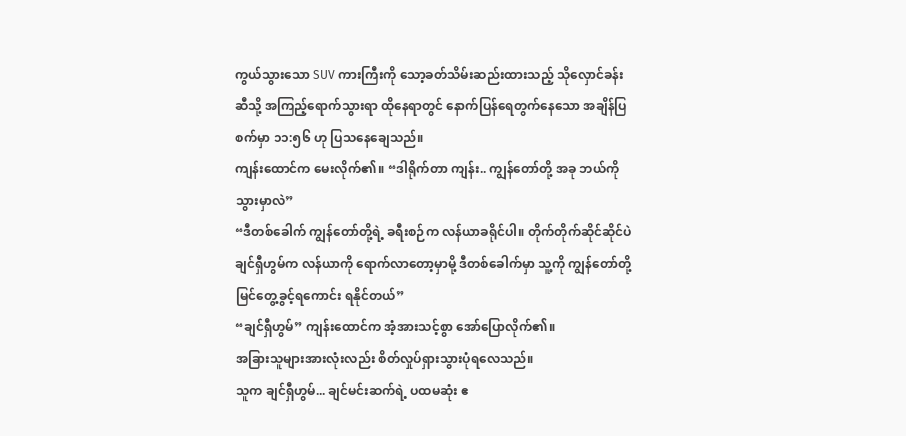ကွယ်သွားသော SUV ကားကြီးကို သော့ခတ်သိမ်းဆည်းထားသည့် သိုလှောင်ခန်းဆီသို့ အကြည့်ရောက်သွားရာ ထိုနေရာတွင် နောက်ပြန်ရေတွက်နေသော အချိန်ပြစက်မှာ ၁၁:၅၆ ဟု ပြသနေချေသည်။
ကျန်းထောင်က မေးလိုက်၏။ “ဒါရိုက်တာ ကျန်း.. ကျွန်တော်တို့ အခု ဘယ်ကို သွားမှာလဲ”
“ဒီတစ်ခေါက် ကျွန်တော်တို့ရဲ့ ခရီးစဉ်က လန်ယာခရိုင်ပါ။ တိုက်တိုက်ဆိုင်ဆိုင်ပဲ ချင်ရှီဟွမ်က လန်ယာကို ရောက်လာတော့မှာမို့ ဒီတစ်ခေါက်မှာ သူ့ကို ကျွန်တော်တို့ မြင်တွေ့ခွင့်ရကောင်း ရနိုင်တယ်”
“ချင်ရှီဟွမ်” ကျန်းထောင်က အံ့အားသင့်စွာ အော်ပြောလိုက်၏။
အခြားသူများအားလုံးလည်း စိတ်လှုပ်ရှားသွားပုံရလေသည်။
သူက ချင်ရှီဟွမ်... ချင်မင်းဆက်ရဲ့ ပထမဆုံး ဧ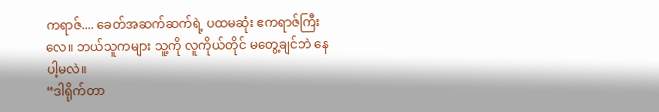ကရာဇ်.... ခေတ်အဆက်ဆက်ရဲ့ ပထမဆုံး ဧကရာဇ်ကြီးလေ။ ဘယ်သူကများ သူ့ကို လူကိုယ်တိုင် မတွေ့ချင်ဘဲ နေပါ့မလဲ။
“ဒါရိုက်တာ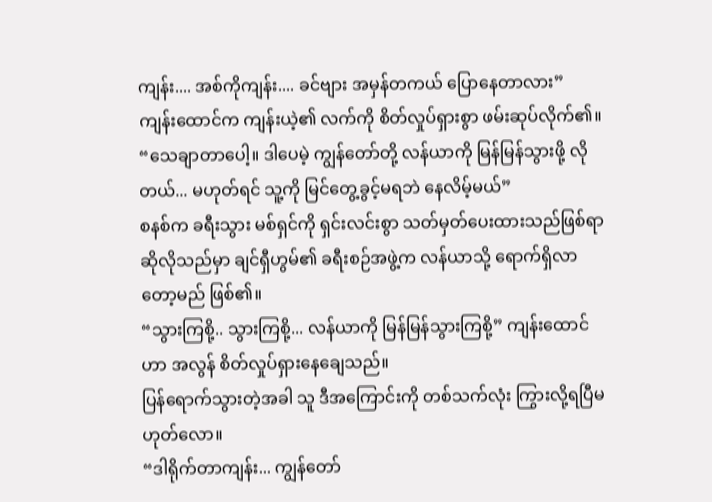ကျန်း.... အစ်ကိုကျန်း.... ခင်ဗျား အမှန်တကယ် ပြောနေတာလား” ကျန်းထောင်က ကျန်းယဲ့၏ လက်ကို စိတ်လှုပ်ရှားစွာ ဖမ်းဆုပ်လိုက်၏။
“သေချာတာပေါ့။ ဒါပေမဲ့ ကျွန်တော်တို့ လန်ယာကို မြန်မြန်သွားဖို့ လိုတယ်... မဟုတ်ရင် သူ့ကို မြင်တွေ့ခွင့်မရဘဲ နေလိမ့်မယ်”
စနစ်က ခရီးသွား မစ်ရှင်ကို ရှင်းလင်းစွာ သတ်မှတ်ပေးထားသည်ဖြစ်ရာ ဆိုလိုသည်မှာ ချင်ရှီဟွမ်၏ ခရီးစဉ်အဖွဲ့က လန်ယာသို့ ရောက်ရှိလာတော့မည် ဖြစ်၏။
“သွားကြစို့.. သွားကြစို့... လန်ယာကို မြန်မြန်သွားကြစို့” ကျန်းထောင်ဟာ အလွန် စိတ်လှုပ်ရှားနေချေသည်။
ပြန်ရောက်သွားတဲ့အခါ သူ ဒီအကြောင်းကို တစ်သက်လုံး ကြွားလို့ရပြီမဟုတ်လော။
“ဒါရိုက်တာကျန်း... ကျွန်တော်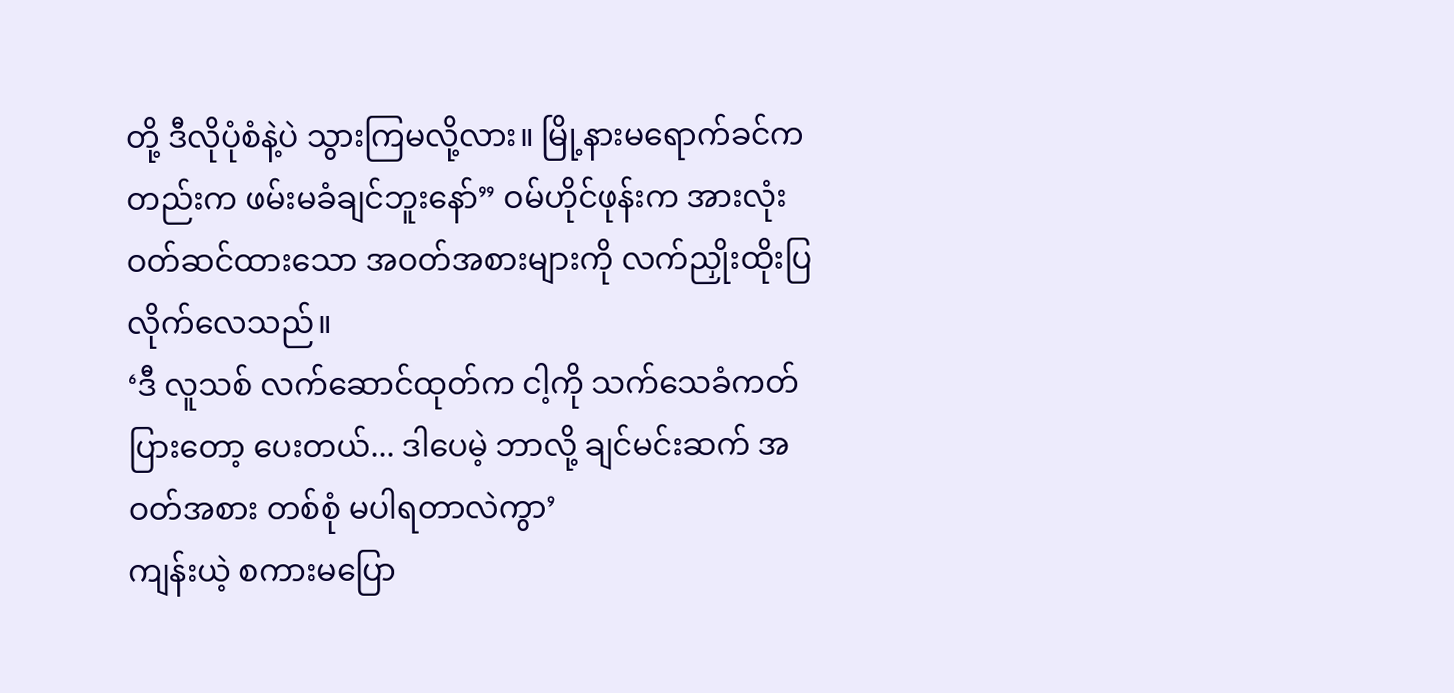တို့ ဒီလိုပုံစံနဲ့ပဲ သွားကြမလို့လား။ မြို့နားမရောက်ခင်ကတည်းက ဖမ်းမခံချင်ဘူးနော်” ဝမ်ဟိုင်ဖုန်းက အားလုံးဝတ်ဆင်ထားသော အဝတ်အစားများကို လက်ညှိုးထိုးပြလိုက်လေသည်။
‘ဒီ လူသစ် လက်ဆောင်ထုတ်က ငါ့ကို သက်သေခံကတ်ပြားတော့ ပေးတယ်... ဒါပေမဲ့ ဘာလို့ ချင်မင်းဆက် အဝတ်အစား တစ်စုံ မပါရတာလဲကွာ’
ကျန်းယဲ့ စကားမပြော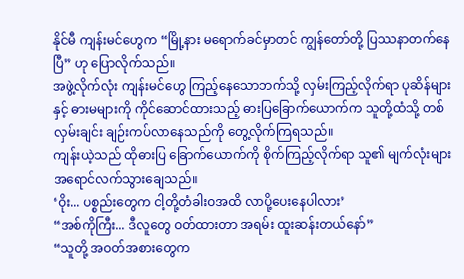နိုင်မီ ကျန်းမင်ဟွေက “မြို့နား မရောက်ခင်မှာတင် ကျွန်တော်တို့ ပြဿနာတက်နေပြီ” ဟု ပြောလိုက်သည်။
အဖွဲ့လိုက်လုံး ကျန်းမင်ဟွေ ကြည့်နေသောဘက်သို့ လှမ်းကြည့်လိုက်ရာ ပုဆိန်များနှင့် ဓားမများကို ကိုင်ဆောင်ထားသည့် ဓားပြခြောက်ယောက်က သူတို့ထံသို့ တစ်လှမ်းချင်း ချဉ်းကပ်လာနေသည်ကို တွေ့လိုက်ကြရသည်။
ကျန်းယဲ့သည် ထိုဓားပြ ခြောက်ယောက်ကို စိုက်ကြည့်လိုက်ရာ သူ၏ မျက်လုံးများ အရောင်လက်သွားချေသည်။
‘ဝိုး... ပစ္စည်းတွေက ငါ့တို့တံခါးဝအထိ လာပို့ပေးနေပါလား’
“အစ်ကိုကြီး... ဒီလူတွေ ဝတ်ထားတာ အရမ်း ထူးဆန်းတယ်နော်”
“သူတို့ အဝတ်အစားတွေက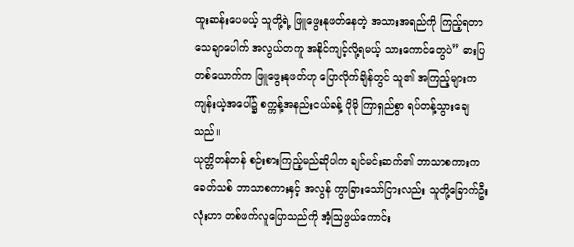ထူးဆန်းပေမယ့် သူတို့ရဲ့ ဖြူဖွေးနုဖတ်နေတဲ့ အသားအရည်ကို ကြည့်ရတာ သေချာပေါက် အလွယ်တကူ အနိုင်ကျင့်လို့ရမယ့် သားကောင်တွေပဲ” ဓားပြတစ်ယောက်က ဖြူဖွေးနုဖတ်ဟု ပြောလိုက်ချိန်တွင် သူ၏ အကြည့်များက ကျန်းယဲ့အပေါ်၌ စက္ကန့်အနည်းငယ်ခန့် ပိုမို ကြာရှည်စွာ ရပ်တန့်သွားချေသည်။
ယုတ္တိတန်တန် စဉ်းစားကြည့်မည်ဆိုပါက ချင်မင်းဆက်၏ ဘာသာစကားက ခေတ်သစ် ဘာသာစကားနှင့် အလွန် ကွာခြားသော်ငြားလည်း သူတို့ခြောက်ဦးလုံးဟာ တစ်ဖက်လူပြောသည်ကို အံ့ဩဖွယ်ကောင်း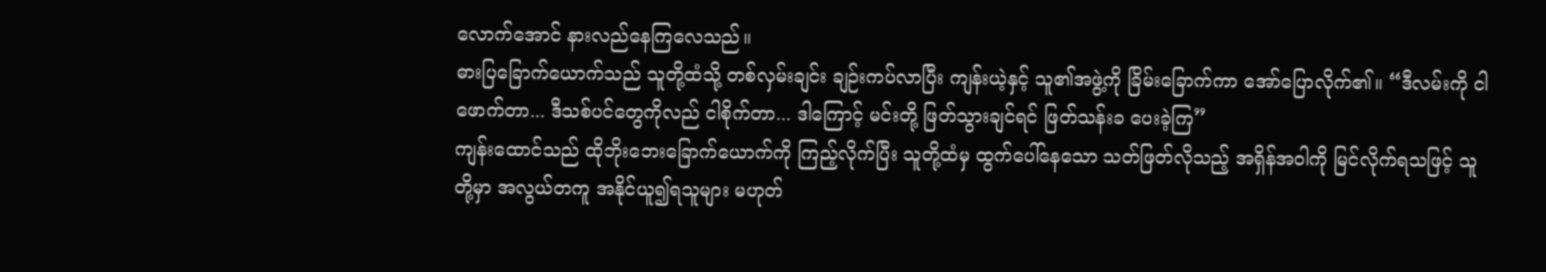လောက်အောင် နားလည်နေကြလေသည်။
ဓားပြခြောက်ယောက်သည် သူတို့ထံသို့ တစ်လှမ်းချင်း ချဉ်းကပ်လာပြီး ကျန်းယဲ့နှင့် သူ၏အဖွဲ့ကို ခြိမ်းခြောက်ကာ အော်ပြောလိုက်၏။ “ဒီလမ်းကို ငါဖောက်တာ... ဒီသစ်ပင်တွေကိုလည် ငါစိုက်တာ... ဒါကြောင့် မင်းတို့ ဖြတ်သွားချင်ရင် ဖြတ်သန်းခ ပေးခဲ့ကြ”
ကျန်းထောင်သည် ထိုဘိုးဘေးခြောက်ယောက်ကို ကြည့်လိုက်ပြီး သူတို့ထံမှ ထွက်ပေါ်နေသော သတ်ဖြတ်လိုသည့် အရှိန်အဝါကို မြင်လိုက်ရသဖြင့် သူတို့မှာ အလွယ်တကူ အနိုင်ယူ၍ရသူများ မဟုတ်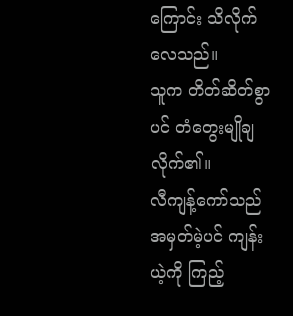ကြောင်း သိလိုက်လေသည်။
သူက တိတ်ဆိတ်စွာပင် တံတွေးမျိုချလိုက်၏။
လီကျန့်ကော်သည် အမှတ်မဲ့ပင် ကျန်းယဲ့ကို ကြည့်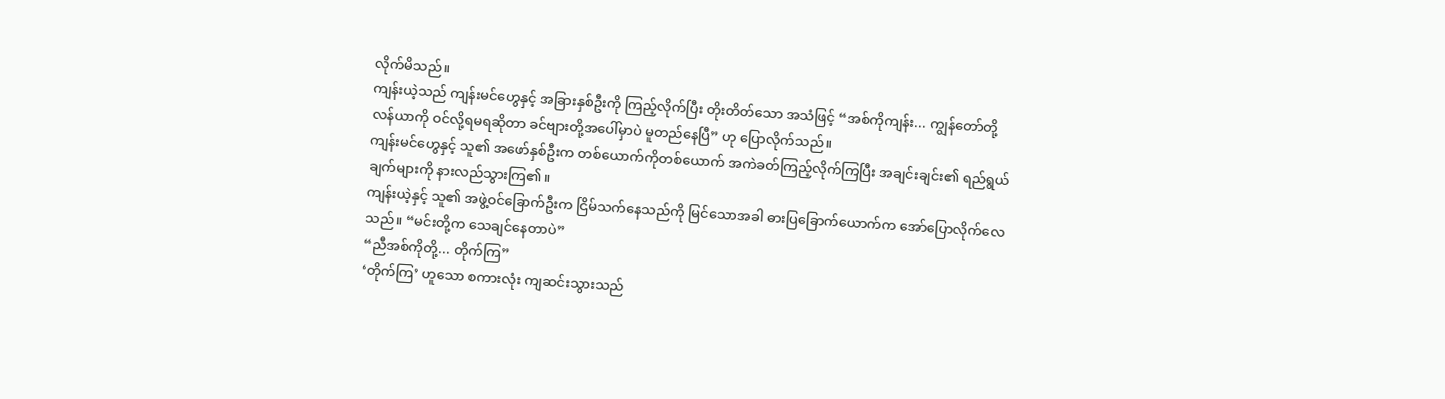လိုက်မိသည်။
ကျန်းယဲ့သည် ကျန်းမင်ဟွေနှင့် အခြားနှစ်ဦးကို ကြည့်လိုက်ပြီး တိုးတိတ်သော အသံဖြင့် “အစ်ကိုကျန်း... ကျွန်တော်တို့ လန်ယာကို ဝင်လို့ရမရဆိုတာ ခင်ဗျားတို့အပေါ်မှာပဲ မူတည်နေပြီ” ဟု ပြောလိုက်သည်။
ကျန်းမင်ဟွေနှင့် သူ၏ အဖော်နှစ်ဦးက တစ်ယောက်ကိုတစ်ယောက် အကဲခတ်ကြည့်လိုက်ကြပြီး အချင်းချင်း၏ ရည်ရွယ်ချက်များကို နားလည်သွားကြ၏။
ကျန်းယဲ့နှင့် သူ၏ အဖွဲ့ဝင်ခြောက်ဦးက ငြိမ်သက်နေသည်ကို မြင်သောအခါ ဓားပြခြောက်ယောက်က အော်ပြောလိုက်လေသည်။ “မင်းတို့က သေချင်နေတာပဲ”
“ညီအစ်ကိုတို့... တိုက်ကြ”
‘တိုက်ကြ’ ဟူသော စကားလုံး ကျဆင်းသွားသည်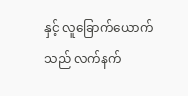နှင့် လူခြောက်ယောက်သည် လက်နက်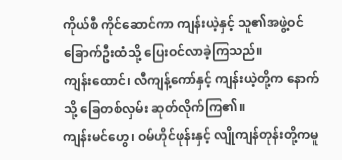ကိုယ်စီ ကိုင်ဆောင်ကာ ကျန်းယဲ့နှင့် သူ၏အဖွဲ့ဝင် ခြောက်ဦးထံသို့ ပြေးဝင်လာခဲ့ကြသည်။
ကျန်းထောင်၊ လီကျန့်ကော်နှင့် ကျန်းယဲ့တို့က နောက်သို့ ခြေတစ်လှမ်း ဆုတ်လိုက်ကြ၏။
ကျန်းမင်ဟွေ၊ ဝမ်ဟိုင်ဖုန်းနှင့် လျိုကျန်တုန်းတို့ကမူ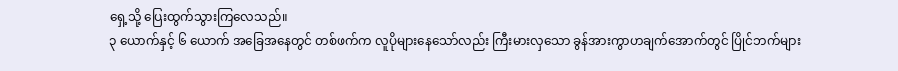ရှေ့သို့ ပြေးထွက်သွားကြလေသည်။
၃ ယောက်နှင့် ၆ ယောက် အခြေအနေတွင် တစ်ဖက်က လူပိုများနေသော်လည်း ကြီးမားလှသော ခွန်အားကွာဟချက်အောက်တွင် ပြိုင်ဘက်များ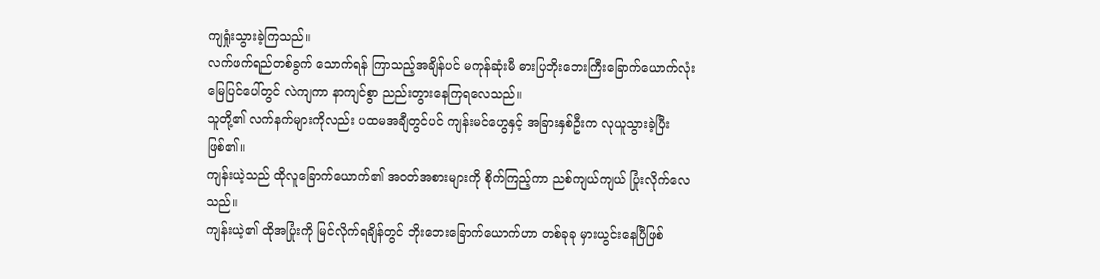ကျရှုံးသွားခဲ့ကြသည်။
လက်ဖက်ရည်တစ်ခွက် သောက်ရန် ကြာသည့်အချိန်ပင် မကုန်ဆုံးမီ ဓားပြဘိုးဘေးကြီးခြောက်ယောက်လုံး မြေပြင်ပေါ်တွင် လဲကျကာ နာကျင်စွာ ညည်းတွားနေကြရလေသည်။
သူတို့၏ လက်နက်များကိုလည်း ပထမအချီတွင်ပင် ကျန်းမင်ဟွေနှင့် အခြားနှစ်ဦးက လုယူသွားခဲ့ပြီး ဖြစ်၏။
ကျန်းယဲ့သည် ထိုလူခြောက်ယောက်၏ အဝတ်အစားများကို စိုက်ကြည့်ကာ ညစ်ကျယ်ကျယ် ပြုံးလိုက်လေသည်။
ကျန်းယဲ့၏ ထိုအပြုံးကို မြင်လိုက်ရချိန်တွင် ဘိုးဘေးခြောက်ယောက်ဟာ တစ်ခုခု မှားယွင်းနေပြီဖြစ်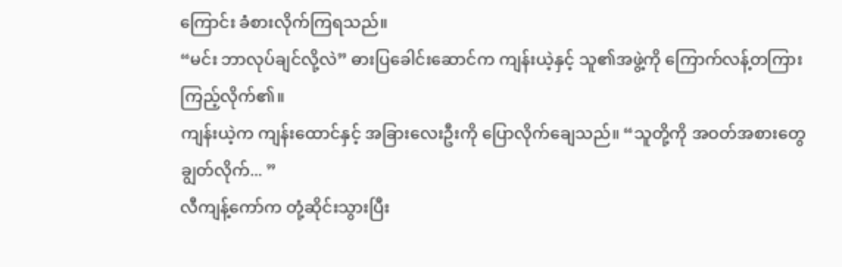ကြောင်း ခံစားလိုက်ကြရသည်။
“မင်း ဘာလုပ်ချင်လို့လဲ” ဓားပြခေါင်းဆောင်က ကျန်းယဲ့နှင့် သူ၏အဖွဲ့ကို ကြောက်လန့်တကြား ကြည့်လိုက်၏။
ကျန်းယဲ့က ကျန်းထောင်နှင့် အခြားလေးဦးကို ပြောလိုက်ချေသည်။ “သူတို့ကို အဝတ်အစားတွေ ချွတ်လိုက်... ”
လီကျန့်ကော်က တုံ့ဆိုင်းသွားပြီး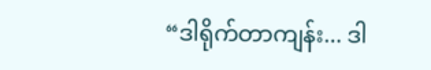“ဒါရိုက်တာကျန်း... ဒါ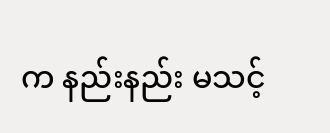က နည်းနည်း မသင့်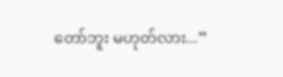တော်ဘူး မဟုတ်လား...”